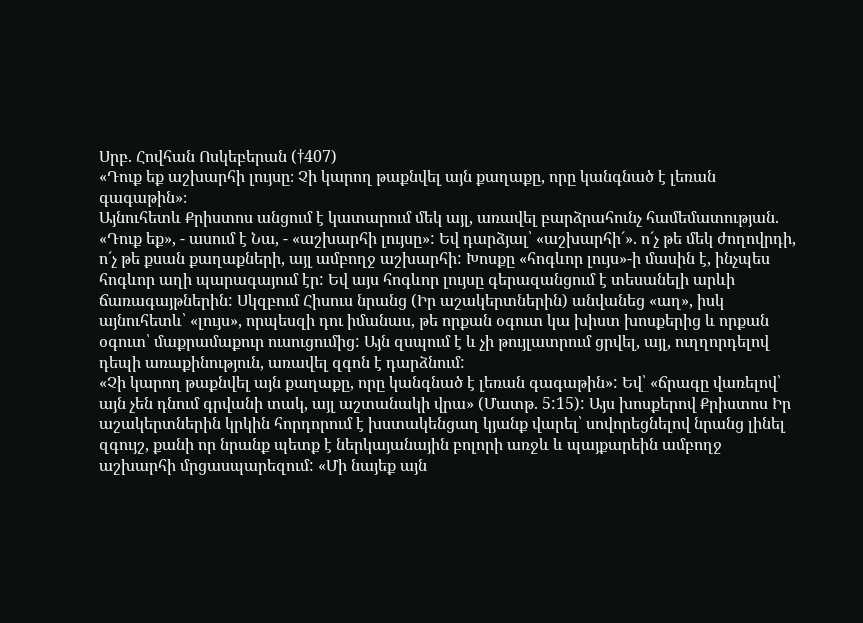Սրբ. Հովհան Ոսկեբերան (†407)
«Դուք եք աշխարհի լույսը։ Չի կարող թաքնվել այն քաղաքը, որը կանգնած է լեռան գագաթին»։
Այնուհետև Քրիստոս անցում է կատարում մեկ այլ, առավել բարձրահունչ համեմատության. «Դուք եք», - ասում է Նա, - «աշխարհի լույսը»: Եվ դարձյալ՝ «աշխարհի´». ո´չ թե մեկ ժողովրդի, ո´չ թե քսան քաղաքների, այլ ամբողջ աշխարհի: Խոսքը «հոգևոր լույս»-ի մասին է, ինչպես հոգևոր աղի պարագայում էր: Եվ այս հոգևոր լույսը գերազանցում է տեսանելի արևի ճառագայթներին: Սկզբում Հիսուս նրանց (Իր աշակերտներին) անվանեց «աղ», իսկ այնուհետև՝ «լույս», որպեսզի դու իմանաս, թե որքան օգուտ կա խիստ խոսքերից և որքան օգուտ՝ մաքրամաքուր ուսուցումից: Այն զսպում է և չի թույլատրում ցրվել, այլ, ուղղորդելով դեպի առաքինություն, առավել զգոն է դարձնում:
«Չի կարող թաքնվել այն քաղաքը, որը կանգնած է լեռան գագաթին»: Եվ՝ «ճրագը վառելով՝ այն չեն դնում գրվանի տակ, այլ աշտանակի վրա» (Մատթ. 5:15): Այս խոսքերով Քրիստոս Իր աշակերտներին կրկին հորդորում է խստակենցաղ կյանք վարել՝ սովորեցնելով նրանց լինել զգույշ, քանի որ նրանք պետք է ներկայանային բոլորի առջև և պայքարեին ամբողջ աշխարհի մրցասպարեզում: «Մի նայեք այն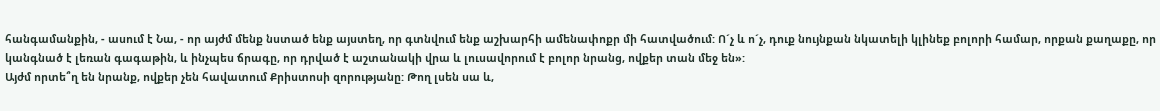հանգամանքին, - ասում է Նա, - որ այժմ մենք նստած ենք այստեղ, որ գտնվում ենք աշխարհի ամենափոքր մի հատվածում: Ո´չ և ո´չ, դուք նույնքան նկատելի կլինեք բոլորի համար, որքան քաղաքը, որ կանգնած է լեռան գագաթին, և ինչպես ճրագը, որ դրված է աշտանակի վրա և լուսավորում է բոլոր նրանց, ովքեր տան մեջ են»:
Այժմ որտե՞ղ են նրանք, ովքեր չեն հավատում Քրիստոսի զորությանը: Թող լսեն սա և,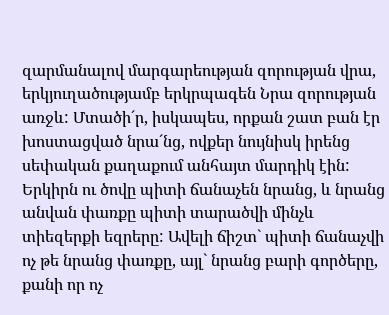զարմանալով մարգարեության զորության վրա, երկյուղածությամբ երկրպագեն Նրա զորության առջև: Մտածի´ր, իսկապես, որքան շատ բան էր խոստացված նրա´նց, ովքեր նույնիսկ իրենց սեփական քաղաքում անհայտ մարդիկ էին: Երկիրն ու ծովը պիտի ճանաչեն նրանց, և նրանց անվան փառքը պիտի տարածվի մինչև տիեզերքի եզրերը: Ավելի ճիշտ` պիտի ճանաչվի ոչ թե նրանց փառքը, այլ` նրանց բարի գործերը, քանի որ ոչ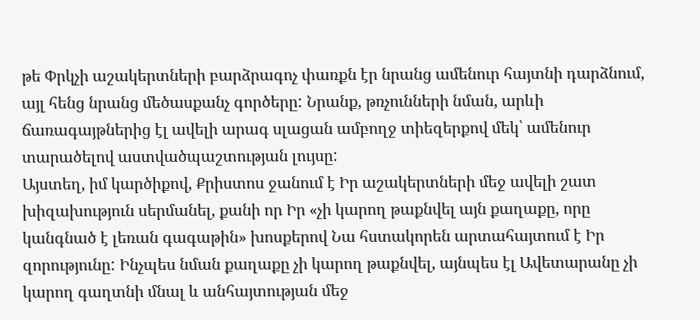թե Փրկչի աշակերտների բարձրագոչ փառքն էր նրանց ամենուր հայտնի դարձնում, այլ հենց նրանց մեծասքանչ գործերը: Նրանք, թռչունների նման, արևի ճառագայթներից էլ ավելի արագ սլացան ամբողջ տիեզերքով մեկ՝ ամենուր տարածելով աստվածպաշտության լույսը:
Այստեղ, իմ կարծիքով, Քրիստոս ջանում է Իր աշակերտների մեջ ավելի շատ խիզախություն սերմանել, քանի որ Իր «չի կարող թաքնվել այն քաղաքը, որը կանգնած է լեռան գագաթին» խոսքերով Նա հստակորեն արտահայտում է Իր զորությունը: Ինչպես նման քաղաքը չի կարող թաքնվել, այնպես էլ Ավետարանը չի կարող գաղտնի մնալ և անհայտության մեջ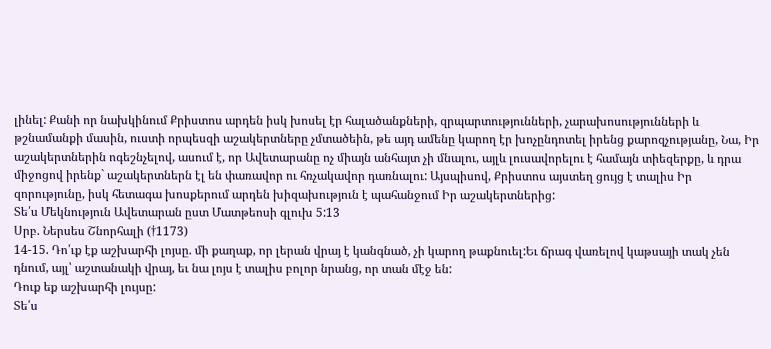լինել: Քանի որ նախկինում Քրիստոս արդեն իսկ խոսել էր հալածանքների, զրպարտությունների, չարախոսությունների և թշնամանքի մասին, ուստի որպեսզի աշակերտները չմտածեին, թե այդ ամենը կարող էր խոչընդոտել իրենց քարոզչությանը, Նա, Իր աշակերտներին ոգեշնչելով, ասում է, որ Ավետարանը ոչ միայն անհայտ չի մնալու, այլև լուսավորելու է համայն տիեզերքը, և դրա միջոցով իրենք` աշակերտներն էլ են փառավոր ու հռչակավոր դառնալու: Այսպիսով, Քրիստոս այստեղ ցույց է տալիս Իր զորությունը, իսկ հետագա խոսքերում արդեն խիզախություն է պահանջում Իր աշակերտներից:
Տե՛ս Մեկնություն Ավետարան ըստ Մատթեոսի գլուխ 5:13
Սրբ. Ներսես Շնորհալի (†1173)
14-15. Դո՛ւք էք աշխարհի լոյսը. մի քաղաք, որ լերան վրայ է կանգնած, չի կարող թաքնուել:Եւ ճրագ վառելով կաթսայի տակ չեն դնում, այլ՝ աշտանակի վրայ, եւ նա լոյս է տալիս բոլոր նրանց, որ տան մէջ են:
Դուք եք աշխարհի լույսը:
Տե՛ս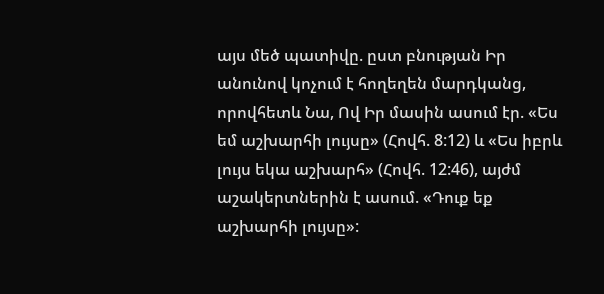այս մեծ պատիվը. ըստ բնության Իր անունով կոչում է հողեղեն մարդկանց, որովհետև Նա, Ով Իր մասին ասում էր. «Ես եմ աշխարհի լույսը» (Հովհ. 8:12) և «Ես իբրև լույս եկա աշխարհ» (Հովհ. 12:46), այժմ աշակերտներին է ասում. «Դուք եք աշխարհի լույսը»: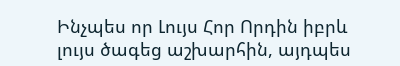Ինչպես որ Լույս Հոր Որդին իբրև լույս ծագեց աշխարհին, այդպես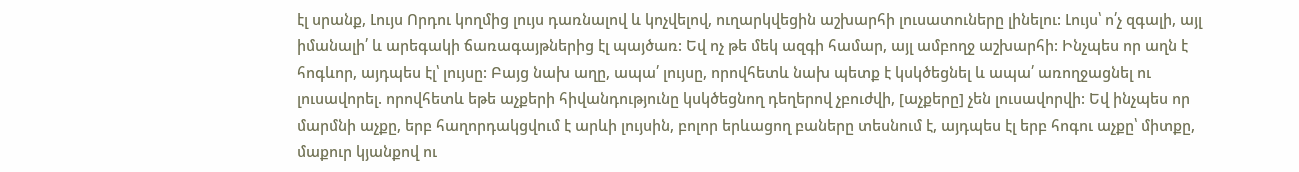էլ սրանք, Լույս Որդու կողմից լույս դառնալով և կոչվելով, ուղարկվեցին աշխարհի լուսատուները լինելու: Լույս՝ ո՛չ զգալի, այլ իմանալի՛ և արեգակի ճառագայթներից էլ պայծառ: Եվ ոչ թե մեկ ազգի համար, այլ ամբողջ աշխարհի: Ինչպես որ աղն է հոգևոր, այդպես էլ՝ լույսը: Բայց նախ աղը, ապա՛ լույսը, որովհետև նախ պետք է կսկծեցնել և ապա՛ առողջացնել ու լուսավորել. որովհետև եթե աչքերի հիվանդությունը կսկծեցնող դեղերով չբուժվի, [աչքերը] չեն լուսավորվի: Եվ ինչպես որ մարմնի աչքը, երբ հաղորդակցվում է արևի լույսին, բոլոր երևացող բաները տեսնում է, այդպես էլ երբ հոգու աչքը՝ միտքը, մաքուր կյանքով ու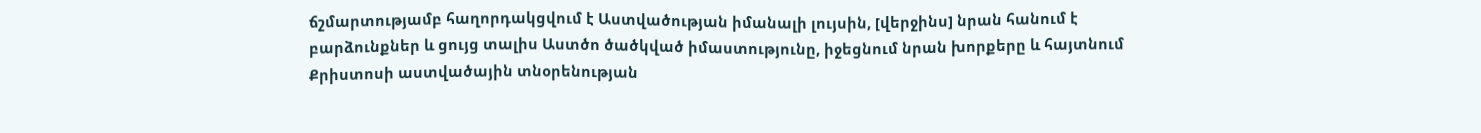ճշմարտությամբ հաղորդակցվում է Աստվածության իմանալի լույսին, [վերջինս] նրան հանում է բարձունքներ և ցույց տալիս Աստծո ծածկված իմաստությունը, իջեցնում նրան խորքերը և հայտնում Քրիստոսի աստվածային տնօրենության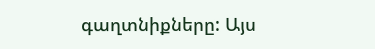գաղտնիքները: Այս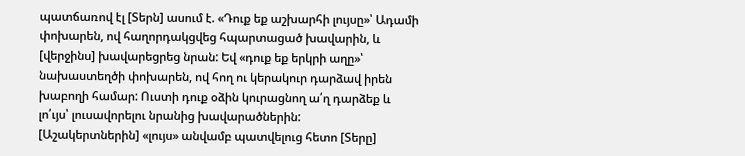պատճառով էլ [Տերն] ասում է. «Դուք եք աշխարհի լույսը»՝ Ադամի փոխարեն, ով հաղորդակցվեց հպարտացած խավարին, և [վերջինս] խավարեցրեց նրան: Եվ «դուք եք երկրի աղը»՝ նախաստեղծի փոխարեն, ով հող ու կերակուր դարձավ իրեն խաբողի համար: Ուստի դուք օձին կուրացնող ա՛ղ դարձեք և լո՛ւյս՝ լուսավորելու նրանից խավարածներին:
[Աշակերտներին] «լույս» անվամբ պատվելուց հետո [Տերը]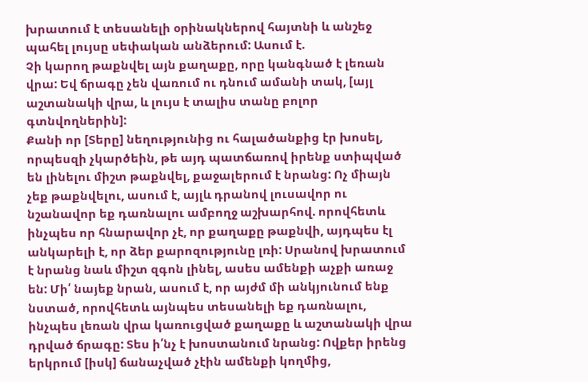խրատում է տեսանելի օրինակներով հայտնի և անշեջ պահել լույսը սեփական անձերում: Ասում է.
Չի կարող թաքնվել այն քաղաքը, որը կանգնած է լեռան վրա: Եվ ճրագը չեն վառում ու դնում ամանի տակ, [այլ աշտանակի վրա, և լույս է տալիս տանը բոլոր գտնվողներին]:
Քանի որ [Տերը] նեղությունից ու հալածանքից էր խոսել, որպեսզի չկարծեին, թե այդ պատճառով իրենք ստիպված են լինելու միշտ թաքնվել, քաջալերում է նրանց: Ոչ միայն չեք թաքնվելու, ասում է, այլև դրանով լուսավոր ու նշանավոր եք դառնալու ամբողջ աշխարհով. որովհետև ինչպես որ հնարավոր չէ, որ քաղաքը թաքնվի, այդպես էլ անկարելի է, որ ձեր քարոզությունը լռի: Սրանով խրատում է նրանց նաև միշտ զգոն լինել, ասես ամենքի աչքի առաջ են: Մի՛ նայեք նրան, ասում է, որ այժմ մի անկյունում ենք նստած, որովհետև այնպես տեսանելի եք դառնալու, ինչպես լեռան վրա կառուցված քաղաքը և աշտանակի վրա դրված ճրագը: Տես ի՛նչ է խոստանում նրանց: Ովքեր իրենց երկրում [իսկ] ճանաչված չէին ամենքի կողմից,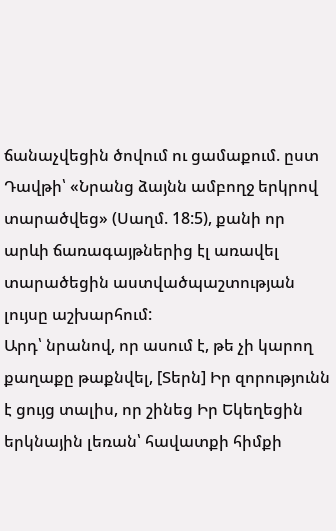ճանաչվեցին ծովում ու ցամաքում. ըստ Դավթի՝ «Նրանց ձայնն ամբողջ երկրով տարածվեց» (Սաղմ. 18:5), քանի որ արևի ճառագայթներից էլ առավել տարածեցին աստվածպաշտության լույսը աշխարհում:
Արդ՝ նրանով, որ ասում է, թե չի կարող քաղաքը թաքնվել, [Տերն] Իր զորությունն է ցույց տալիս, որ շինեց Իր Եկեղեցին երկնային լեռան՝ հավատքի հիմքի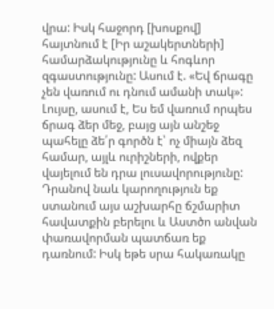վրա: Իսկ հաջորդ [խոսքով] հայտնում է [Իր աշակերտների] համարձակությունը և հոգևոր զգաստությունը: Ասում է. «Եվ ճրագը չեն վառում ու դնում ամանի տակ»: Լույսը, ասում է, Ես եմ վառում որպես ճրագ ձեր մեջ, բայց այն անշեջ պահելը ձե՛ր գործն է՝ ոչ միայն ձեզ համար, այլև ուրիշների, ովքեր վայելում են դրա լուսավորությունը: Դրանով նաև կարողություն եք ստանում այս աշխարհը ճշմարիտ հավատքին բերելու և Աստծո անվան փառավորման պատճառ եք դառնում: Իսկ եթե սրա հակառակը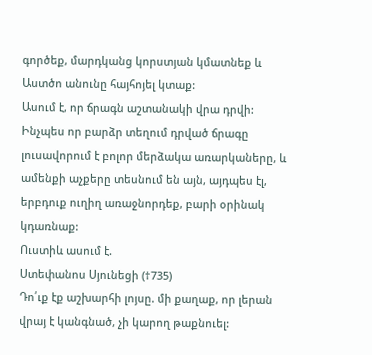գործեք, մարդկանց կորստյան կմատնեք և Աստծո անունը հայհոյել կտաք:
Ասում է, որ ճրագն աշտանակի վրա դրվի: Ինչպես որ բարձր տեղում դրված ճրագը լուսավորում է բոլոր մերձակա առարկաները, և ամենքի աչքերը տեսնում են այն, այդպես էլ, երբդուք ուղիղ առաջնորդեք, բարի օրինակ կդառնաք:
Ուստիև ասում է.
Ստեփանոս Սյունեցի (†735)
Դո՛ւք էք աշխարհի լոյսը. մի քաղաք, որ լերան վրայ է կանգնած, չի կարող թաքնուել: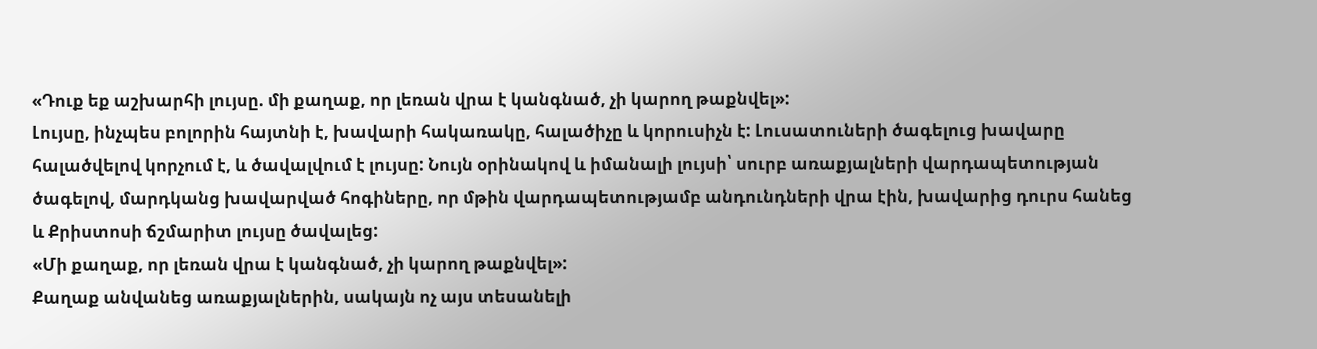«Դուք եք աշխարհի լույսը. մի քաղաք, որ լեռան վրա է կանգնած, չի կարող թաքնվել»:
Լույսը, ինչպես բոլորին հայտնի է, խավարի հակառակը, հալածիչը և կորուսիչն է: Լուսատուների ծագելուց խավարը հալածվելով կորչում է, և ծավալվում է լույսը: Նույն օրինակով և իմանալի լույսի՝ սուրբ առաքյալների վարդապետության ծագելով, մարդկանց խավարված հոգիները, որ մթին վարդապետությամբ անդունդների վրա էին, խավարից դուրս հանեց և Քրիստոսի ճշմարիտ լույսը ծավալեց:
«Մի քաղաք, որ լեռան վրա է կանգնած, չի կարող թաքնվել»:
Քաղաք անվանեց առաքյալներին, սակայն ոչ այս տեսանելի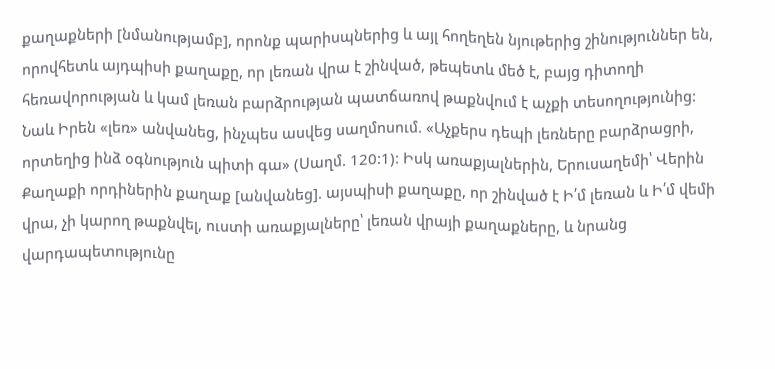քաղաքների [նմանությամբ], որոնք պարիսպներից և այլ հողեղեն նյութերից շինություններ են, որովհետև այդպիսի քաղաքը, որ լեռան վրա է շինված, թեպետև մեծ է, բայց դիտողի հեռավորության և կամ լեռան բարձրության պատճառով թաքնվում է աչքի տեսողությունից:
Նաև Իրեն «լեռ» անվանեց, ինչպես ասվեց սաղմոսում. «Աչքերս դեպի լեռները բարձրացրի, որտեղից ինձ օգնություն պիտի գա» (Սաղմ. 120:1): Իսկ առաքյալներին, Երուսաղեմի՝ Վերին Քաղաքի որդիներին քաղաք [անվանեց]. այսպիսի քաղաքը, որ շինված է Ի՛մ լեռան և Ի՛մ վեմի վրա, չի կարող թաքնվել, ուստի առաքյալները՝ լեռան վրայի քաղաքները, և նրանց վարդապետությունը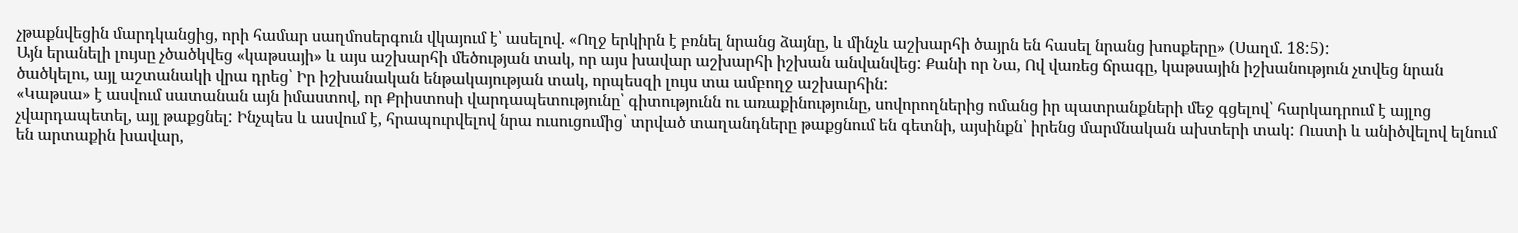չթաքնվեցին մարդկանցից, որի համար սաղմոսերգուն վկայում է՝ ասելով. «Ողջ երկիրն է բռնել նրանց ձայնը, և մինչև աշխարհի ծայրն են հասել նրանց խոսքերը» (Սաղմ. 18:5):
Այն երանելի լույսը չծածկվեց «կաթսայի» և այս աշխարհի մեծության տակ, որ այս խավար աշխարհի իշխան անվանվեց: Քանի որ Նա, Ով վառեց ճրագը, կաթսային իշխանություն չտվեց նրան ծածկելու, այլ աշտանակի վրա դրեց՝ Իր իշխանական ենթակայության տակ, որպեսզի լույս տա ամբողջ աշխարհին:
«Կաթսա» է ասվում սատանան այն իմաստով, որ Քրիստոսի վարդապետությունը՝ գիտությունն ու առաքինությունը, սովորողներից ոմանց իր պատրանքների մեջ գցելով՝ հարկադրում է այլոց չվարդապետել, այլ թաքցնել: Ինչպես և ասվում է, հրապուրվելով նրա ուսուցումից՝ տրված տաղանդները թաքցնում են գետնի, այսինքն՝ իրենց մարմնական ախտերի տակ: Ուստի և անիծվելով ելնում են արտաքին խավար,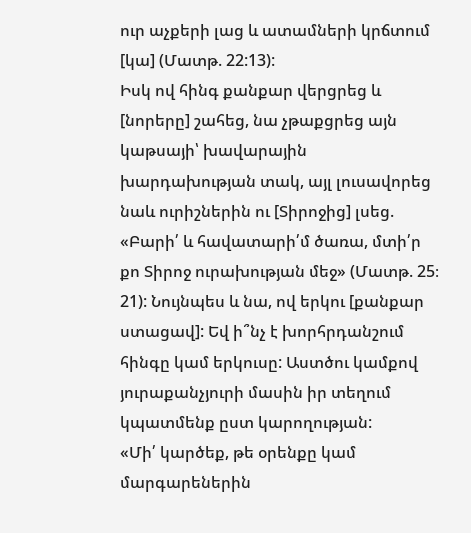ուր աչքերի լաց և ատամների կրճտում [կա] (Մատթ. 22:13):
Իսկ ով հինգ քանքար վերցրեց և [նորերը] շահեց, նա չթաքցրեց այն կաթսայի՝ խավարային խարդախության տակ, այլ լուսավորեց նաև ուրիշներին ու [Տիրոջից] լսեց. «Բարի՛ և հավատարի՛մ ծառա, մտի՛ր քո Տիրոջ ուրախության մեջ» (Մատթ. 25։ 21): Նույնպես և նա, ով երկու [քանքար ստացավ]: Եվ ի՞նչ է խորհրդանշում հինգը կամ երկուսը: Աստծու կամքով յուրաքանչյուրի մասին իր տեղում կպատմենք ըստ կարողության:
«Մի՛ կարծեք, թե օրենքը կամ մարգարեներին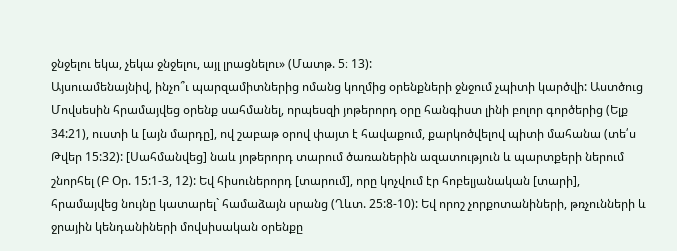ջնջելու եկա, չեկա ջնջելու, այլ լրացնելու» (Մատթ. 5։ 13):
Այսուամենայնիվ, ինչո՞ւ պարզամիտներից ոմանց կողմից օրենքների ջնջում չպիտի կարծվի: Աստծուց Մովսեսին հրամայվեց օրենք սահմանել, որպեսզի յոթերորդ օրը հանգիստ լինի բոլոր գործերից (Ելք 34:21), ուստի և [այն մարդը], ով շաբաթ օրով փայտ է հավաքում, քարկոծվելով պիտի մահանա (տե՛ս Թվեր 15:32): [Սահմանվեց] նաև յոթերորդ տարում ծառաներին ազատություն և պարտքերի ներում շնորհել (Բ Օր. 15:1-3, 12): Եվ հիսուներորդ [տարում], որը կոչվում էր հոբելյանական [տարի], հրամայվեց նույնը կատարել` համաձայն սրանց (Ղևտ. 25:8-10): Եվ որոշ չորքոտանիների, թռչունների և ջրային կենդանիների մովսիսական օրենքը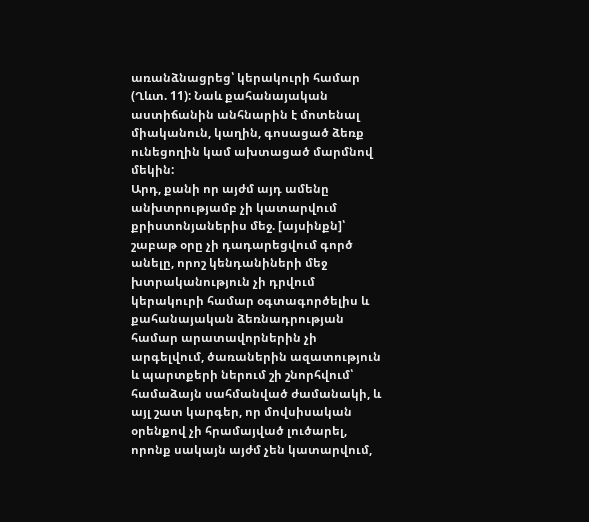առանձնացրեց՝ կերակուրի համար (Ղևտ. 11): Նաև քահանայական աստիճանին անհնարին է մոտենալ միականուն, կաղին, գոսացած ձեռք ունեցողին կամ ախտացած մարմնով մեկին:
Արդ, քանի որ այժմ այդ ամենը անխտրությամբ չի կատարվում քրիստոնյաներիս մեջ. [այսինքն]՝ շաբաթ օրը չի դադարեցվում գործ անելը, որոշ կենդանիների մեջ խտրականություն չի դրվում կերակուրի համար օգտագործելիս և քահանայական ձեռնադրության համար արատավորներին չի արգելվում, ծառաներին ազատություն և պարտքերի ներում շի շնորհվում՝ համաձայն սահմանված ժամանակի, և այլ շատ կարգեր, որ մովսիսական օրենքով չի հրամայված լուծարել, որոնք սակայն այժմ չեն կատարվում,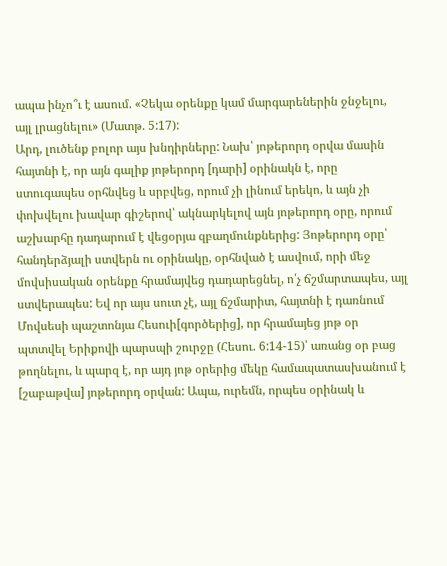ապա ինչո՞ւ է ասում. «Չեկա օրենքը կամ մարգարեներին ջնջելու, այլ լրացնելու» (Մատթ. 5:17):
Արդ, լուծենք բոլոր այս խնդիրները: Նախ՝ յոթերորդ օրվա մասին հայտնի է, որ այն գալիք յոթերորդ [դարի] օրինակն է, որը ստուգապես օրհնվեց և սրբվեց, որում չի լինում երեկո, և այն չի փոխվելու խավար գիշերով՝ ակնարկելով այն յոթերորդ օրը, որում աշխարհը դադարում է վեցօրյա զբաղմունքներից: Յոթերորդ օրը՝ հանդերձյալի ստվերն ու օրինակը, օրհնված է ասվում, որի մեջ մովսիսական օրենքը հրամայվեց դադարեցնել, ո՛չ ճշմարտապես, այլ ստվերապես: Եվ որ այս սուտ չէ, այլ ճշմարիտ, հայտնի է դառնում Մովսեսի պաշտոնյա Հեսուի[գործերից], որ հրամայեց յոթ օր պտտվել Երիքովի պարսպի շուրջը (Հեսու. 6:14-15)՝ առանց օր բաց թողնելու, և պարզ է, որ այդ յոթ օրերից մեկը համապատասխանում է [շաբաթվա] յոթերորդ օրվան: Ապա, ուրեմն, որպես օրինակ և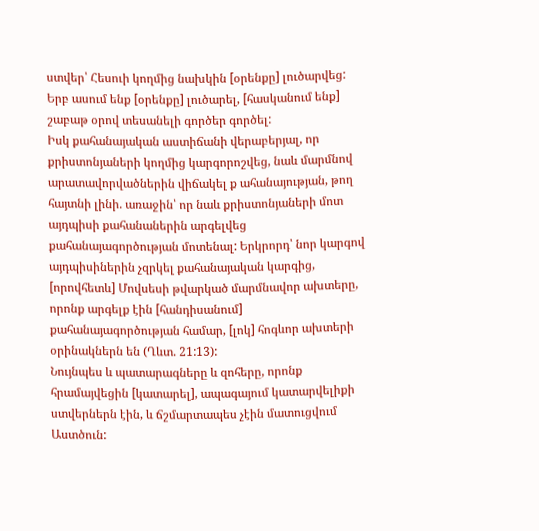ստվեր՝ Հեսուի կողմից նախկին [օրենքը] լուծարվեց: Երբ ասում ենք [օրենքը] լուծարել, [հասկանում ենք] շաբաթ օրով տեսանելի գործեր գործել:
Իսկ քահանայական աստիճանի վերաբերյալ, որ քրիստոնյաների կողմից կարգորոշվեց, նաև մարմնով արատավորվածներին վիճակել ք ահանայության, թող հայտնի լինի. առաջին՝ որ նաև քրիստոնյաների մոտ այդպիսի քահանաներին արգելվեց քահանայագործության մոտենալ: Երկրորդ՝ նոր կարգով այդպիսիներին չզրկել քահանայական կարգից, [որովհետև] Մովսեսի թվարկած մարմնավոր ախտերը, որոնք արգելք էին [հանդիսանում] քահանայագործության համար, [լոկ] հոգևոր ախտերի օրինակներն են (Ղևտ. 21:13):
Նույնպես և պատարագները և զոհերը, որոնք հրամայվեցին [կատարել], ապագայում կատարվելիքի ստվերներն էին, և ճշմարտապես չէին մատուցվում Աստծուն: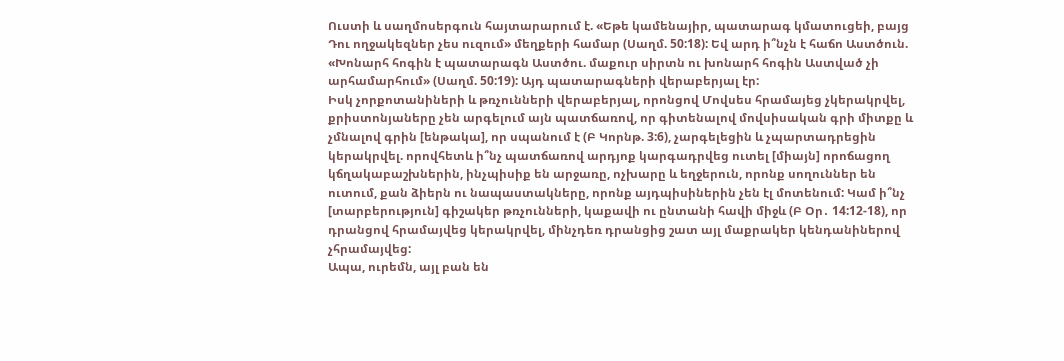Ուստի և սաղմոսերգուն հայտարարում է. «Եթե կամենայիր, պատարագ կմատուցեի, բայց Դու ողջակեզներ չես ուզում» մեղքերի համար (Սաղմ. 50:18): Եվ արդ ի՞նչն է հաճո Աստծուն. «Խոնարհ հոգին է պատարագն Աստծու. մաքուր սիրտն ու խոնարհ հոգին Աստված չի արհամարհում» (Սաղմ. 50:19): Այդ պատարագների վերաբերյալ էր:
Իսկ չորքոտանիների և թռչունների վերաբերյալ, որոնցով Մովսես հրամայեց չկերակրվել, քրիստոնյաները չեն արգելում այն պատճառով, որ գիտենալով մովսիսական գրի միտքը և չմնալով գրին [ենթակա], որ սպանում է (Բ Կորնթ. 3:6), չարգելեցին և չպարտադրեցին կերակրվել. որովհետև ի՞նչ պատճառով արդյոք կարգադրվեց ուտել [միայն] որոճացող կճղակաբաշխներին, ինչպիսիք են արջառը, ոչխարը և եղջերուն, որոնք սողուններ են ուտում, քան ձիերն ու նապաստակները, որոնք այդպիսիներին չեն էլ մոտենում: Կամ ի՞նչ [տարբերություն] գիշակեր թռչունների, կաքավի ու ընտանի հավի միջև (Բ Օր․ 14:12-18), որ դրանցով հրամայվեց կերակրվել, մինչդեռ դրանցից շատ այլ մաքրակեր կենդանիներով չհրամայվեց:
Ապա, ուրեմն, այլ բան են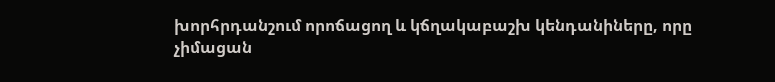խորհրդանշում որոճացող և կճղակաբաշխ կենդանիները, որը չիմացան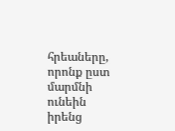հրեաները, որոնք ըստ մարմնի ունեին իրենց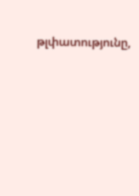թլփատությունը,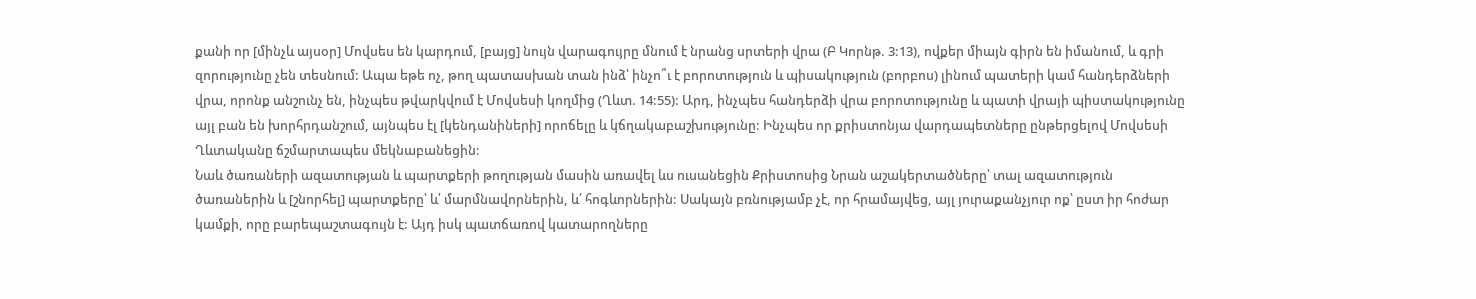քանի որ [մինչև այսօր] Մովսես են կարդում, [բայց] նույն վարագույրը մնում է նրանց սրտերի վրա (Բ Կորնթ. 3:13), ովքեր միայն գիրն են իմանում, և գրի զորությունը չեն տեսնում: Ապա եթե ոչ, թող պատասխան տան ինձ՝ ինչո՞ւ է բորոտություն և պիսակություն (բորբոս) լինում պատերի կամ հանդերձների վրա, որոնք անշունչ են, ինչպես թվարկվում է Մովսեսի կողմից (Ղևտ. 14:55): Արդ, ինչպես հանդերձի վրա բորոտությունը և պատի վրայի պիստակությունը այլ բան են խորհրդանշում, այնպես էլ [կենդանիների] որոճելը և կճղակաբաշխությունը: Ինչպես որ քրիստոնյա վարդապետները ընթերցելով Մովսեսի Ղևտականը ճշմարտապես մեկնաբանեցին:
Նաև ծառաների ազատության և պարտքերի թողության մասին առավել ևս ուսանեցին Քրիստոսից Նրան աշակերտածները՝ տալ ազատություն ծառաներին և [շնորհել] պարտքերը՝ և՛ մարմնավորներին, և՛ հոգևորներին: Սակայն բռնությամբ չէ, որ հրամայվեց, այլ յուրաքանչյուր ոք՝ ըստ իր հոժար կամքի, որը բարեպաշտագույն է: Այդ իսկ պատճառով կատարողները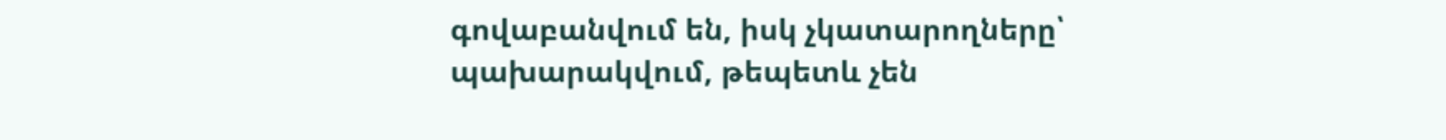գովաբանվում են, իսկ չկատարողները՝ պախարակվում, թեպետև չեն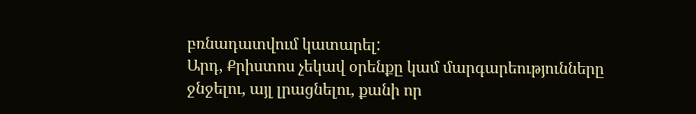բռնադատվում կատարել:
Արդ, Քրիստոս չեկավ օրենքը կամ մարգարեությունները ջնջելու, այլ լրացնելու, քանի որ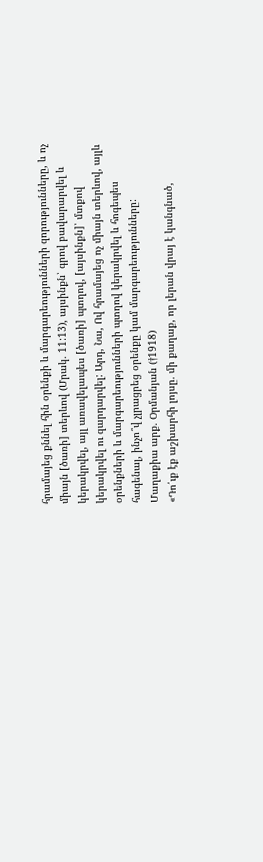հրամայեց քննել հին օրենքի և մարգարեությունների զորությունները, և ոչ միայն [ծառի] տերևով (Մրակ. 11:13), այսինքն՝ գրով բավարարվել և կերակրվել, այլ առավելապես [ծառի] պտղով, [այսինքն]՝ մտքով կերակրվել ու զարդարվել: Արդ, Նա, Ով հրամայեց ոչ միայն տերևով, այլև օրենքների և մարգարեությունների պտղով կերակրվել և հոգեպես հագենալ, ինչո՞վ չլրացրեց օրենքը կամ մարգարեությունները:
Մաղաքիա արք. Օրմանյան (†1918)
«Դո՛ւք էք աշխարհի լոյսը. մի քաղաք, որ լերան վրայ է կանգնած,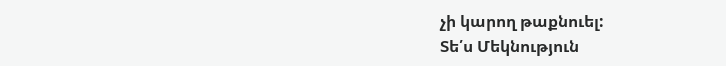չի կարող թաքնուել:
Տե՛ս Մեկնություն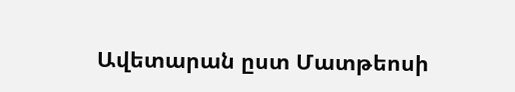Ավետարան ըստ Մատթեոսի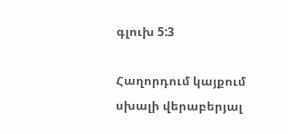գլուխ 5:3

Հաղորդում կայքում սխալի վերաբերյալ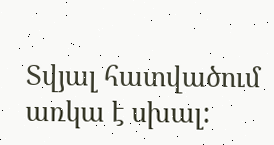Տվյալ հատվածում առկա է սխալ: